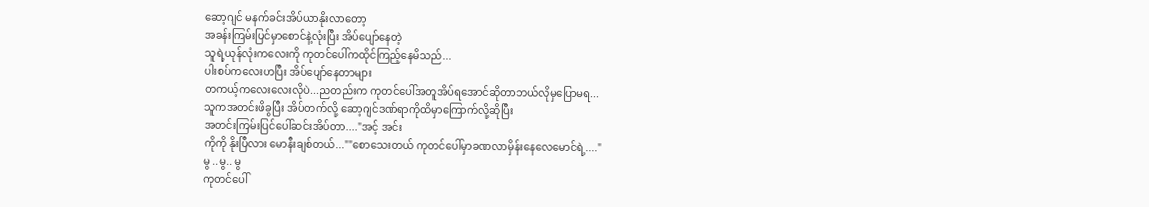ဆော့ဂျင် မနက်ခင်းအိပ်ယာနိုးလာတော့
အခန်းကြမ်းပြင်မှာစောင်နဲ့လုံးပြီး အိပ်ပျော်နေတဲ့
သူရဲ့ယုန်လုံးကလေးကို ကုတင်ပေါ်ကထိုင်ကြည့်နေမိသည်...
ပါးစပ်ကလေးဟပြီး အိပ်ပျော်နေတာများ
တကယ့်ကလေးလေးလိုပဲ...ညတည်းက ကုတင်ပေါ်အတူအိပ်ရအောင်ဆိုတာဘယ်လိုမှပြောမရ...
သူကအတင်းဖိခွပြီး အိပ်တက်လို့ ဆော့ဂျင်ဒဏ်ရာကိုထိမှာကြောက်လို့ဆိုပြီး
အတင်းကြမ်းပြင်ပေါ်ဆင်းအိပ်တာ...."အင့် အင်း
ကိုကို နိုးပြီလား မောနီးချစ်တယ်...""စောသေးတယ် ကုတင်ပေါ်မှာခဏလာမှိန်းနေလေမောင်ရဲ့...."
မွ ..မွ.. မွ
ကုတင်ပေါ်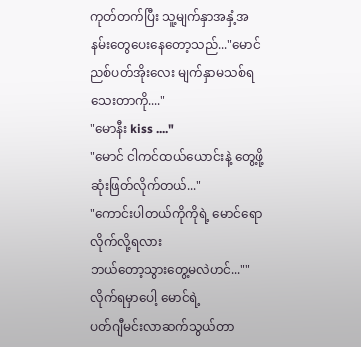ကုတ်တက်ပြီး သူ့မျက်နှာအနှံ့အနမ်းတွေပေးနေတော့သည်..."မောင်ညစ်ပတ်အိုးလေး မျက်နှာမသစ်ရသေးတာကို...."
"မောနီး kiss ...."
"မောင် ငါကင်ထယ်ယောင်းနဲ့ တွေ့ဖို့ဆုံးဖြတ်လိုက်တယ်..."
"ကောင်းပါတယ်ကိုကိုရဲ့ မောင်ရောလိုက်လို့ရလား
ဘယ်တော့သွားတွေ့မလဲဟင်...""လိုက်ရမှာပေါ့ မောင်ရဲ့
ပတ်ဂျီမင်းလာဆက်သွယ်တာ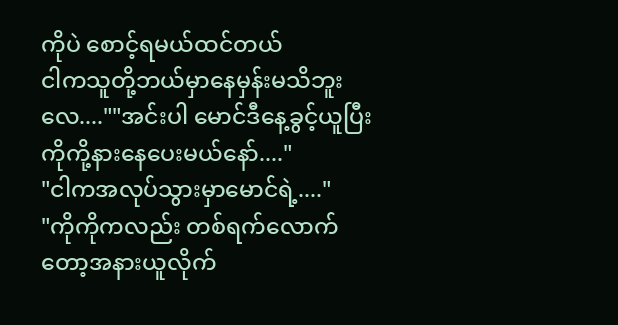ကိုပဲ စောင့်ရမယ်ထင်တယ်
ငါကသူတို့ဘယ်မှာနေမှန်းမသိဘူးလေ....""အင်းပါ မောင်ဒီနေ့ခွင့်ယူပြီး ကိုကို့နားနေပေးမယ်နော်...."
"ငါကအလုပ်သွားမှာမောင်ရဲ့...."
"ကိုကိုကလည်း တစ်ရက်လောက်တော့အနားယူလိုက်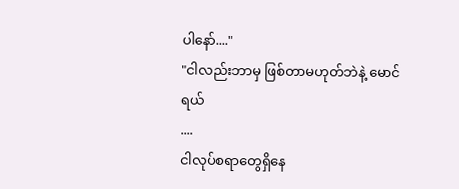ပါနော်...."
"ငါလည်းဘာမှ ဖြစ်တာမဟုတ်ဘဲနဲ့ မောင်ရယ်
....
ငါလုပ်စရာတွေရှိနေ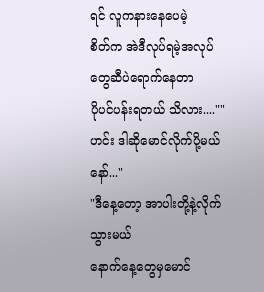ရင် လူကနားနေပေမဲ့
စိတ်က အဲဒီလုပ်ရမဲ့အလုပ်တွေဆီပဲရောက်နေတာ
ပိုပင်ပန်းရတယ် သိလား....""ဟင်း ဒါဆိုမောင်လိုက်ပို့မယ်နော်..."
"ဒီနေ့တော့ အာပါးတို့နဲ့လိုက်သွားမယ်
နောက်နေ့တွေမှမောင်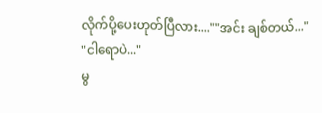လိုက်ပို့ပေးဟုတ်ပြီလား....""အင်း ချစ်တယ်..."
"ငါရောပဲ..."
မွ